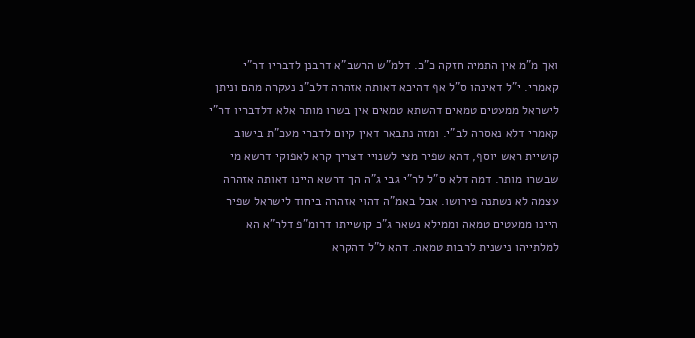ואך מ"מ אין התמיה חזקה כ"כ. דלמ"ש הרשב"א דרבנן לדבריו דר"י קאמרי. י"ל דאינהו ס"ל אף דהיכא דאותה אזהרה דלב"נ נעקרה מהם וניתן לישראל ממעטים טמאים דהשתא טמאים אין בשרו מותר אלא דלדבריו דר"י קאמרי דלא נאסרה לב"י. ומזה נתבאר דאין קיום לדברי מעכ"ת בישוב קושיית ראש יוסף, דהא שפיר מצי לשנויי דצריך קרא לאפוקי דרשא מי שבשרו מותר. דמה דלא ס"ל לר"י גבי ג"ה הך דרשא היינו דאותה אזהרה עצמה לא נשתנה פירושו. אבל באמ"ה דהוי אזהרה ביחוד לישראל שפיר היינו ממעטים טמאה וממילא נשאר ג"כ קושייתו דרומ"פ דלר"א הא למלתייהו נישנית לרבות טמאה. דהא ל"ל דהקרא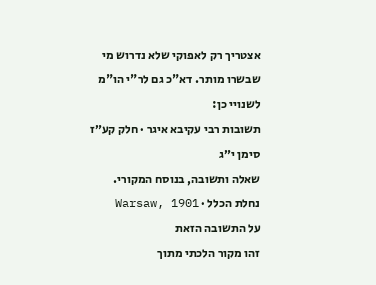אצטריך רק לאפוקי שלא נדרוש מי שבשרו מותר. דא"כ גם לר"י הו"מ לשנויי כן:
תשובות רבי עקיבא איגר · חלק קע״ז סימן י״ג
שאלה ותשובה, בנוסח המקורי.
נחלת הכלל · Warsaw, 1901
על התשובה הזאת
זהו מקור הלכתי מתוך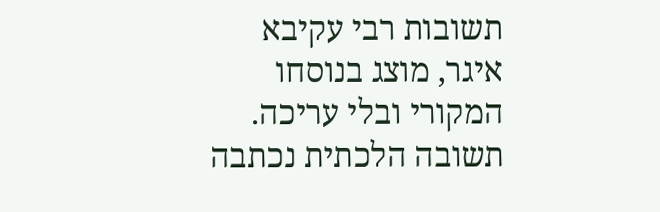תשובות רבי עקיבא איגר, מוצג בנוסחו המקורי ובלי עריכה. תשובה הלכתית נכתבה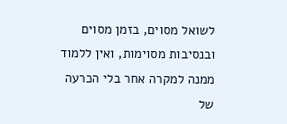לשואל מסוים, בזמן מסוים ובנסיבות מסוימות, ואין ללמוד ממנה למקרה אחר בלי הכרעה של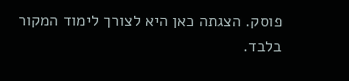פוסק. הצגתה כאן היא לצורך לימוד המקור בלבד.